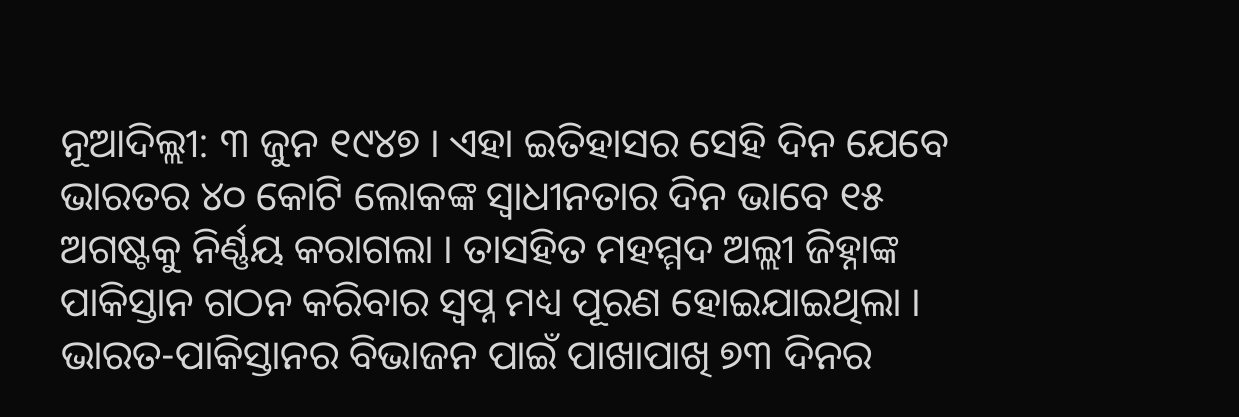ନୂଆଦିଲ୍ଲୀ: ୩ ଜୁନ ୧୯୪୭ । ଏହା ଇତିହାସର ସେହି ଦିନ ଯେବେ ଭାରତର ୪୦ କୋଟି ଲୋକଙ୍କ ସ୍ୱାଧୀନତାର ଦିନ ଭାବେ ୧୫ ଅଗଷ୍ଟକୁ ନିର୍ଣ୍ଣୟ କରାଗଲା । ତାସହିତ ମହମ୍ମଦ ଅଲ୍ଲୀ ଜିହ୍ନାଙ୍କ ପାକିସ୍ତାନ ଗଠନ କରିବାର ସ୍ୱପ୍ନ ମଧ୍ୟ ପୂରଣ ହୋଇଯାଇଥିଲା ।
ଭାରତ-ପାକିସ୍ତାନର ବିଭାଜନ ପାଇଁ ପାଖାପାଖି ୭୩ ଦିନର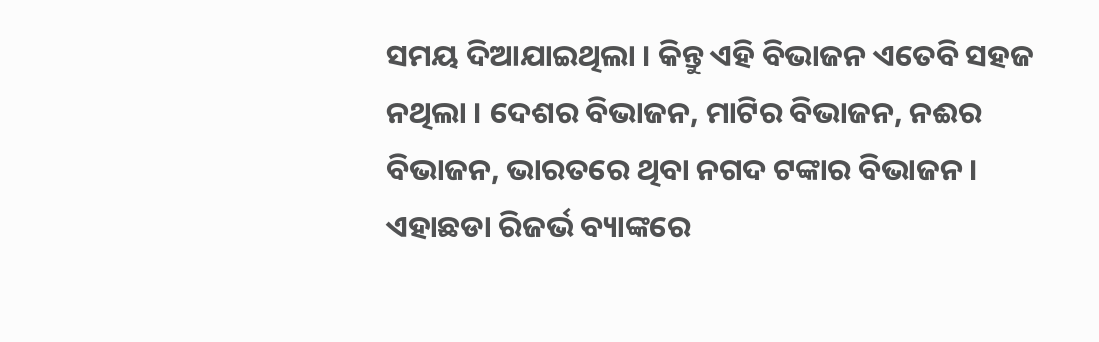ସମୟ ଦିଆଯାଇଥିଲା । କିନ୍ତୁ ଏହି ବିଭାଜନ ଏତେବି ସହଜ ନଥିଲା । ଦେଶର ବିଭାଜନ, ମାଟିର ବିଭାଜନ, ନଈର ବିଭାଜନ, ଭାରତରେ ଥିବା ନଗଦ ଟଙ୍କାର ବିଭାଜନ । ଏହାଛଡା ରିଜର୍ଭ ବ୍ୟାଙ୍କରେ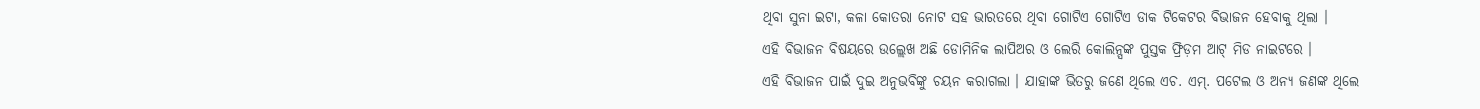ଥିବା ସୁନା ଇଟା, କଳା କୋତରା ନୋଟ ସହ ଭାରତରେ ଥିବା ଗୋଟିଏ ଗୋଟିଏ ଡାକ ଟିକେଟର ବିଭାଜନ ହେବାକୁ ଥିଲା ।
ଏହି ବିଭାଜନ ବିଷୟରେ ଉଲ୍ଲେଖ ଅଛି ଡୋମିନିକ ଲାପିଅର ଓ ଲେରି କୋଲିନ୍ସଙ୍କ ପୁସ୍ତକ ଫ୍ରିଡ଼ମ ଆଟ୍ ମିଡ ନାଇଟରେ ।
ଏହି ବିଭାଜନ ପାଇଁ ଦୁଇ ଅନୁଭବିଙ୍କୁ ଚୟନ କରାଗଲା । ଯାହାଙ୍କ ଭିତରୁ ଜଣେ ଥିଲେ ଏଚ. ଏମ୍. ପଟେଲ ଓ ଅନ୍ୟ ଜଣଙ୍କ ଥିଲେ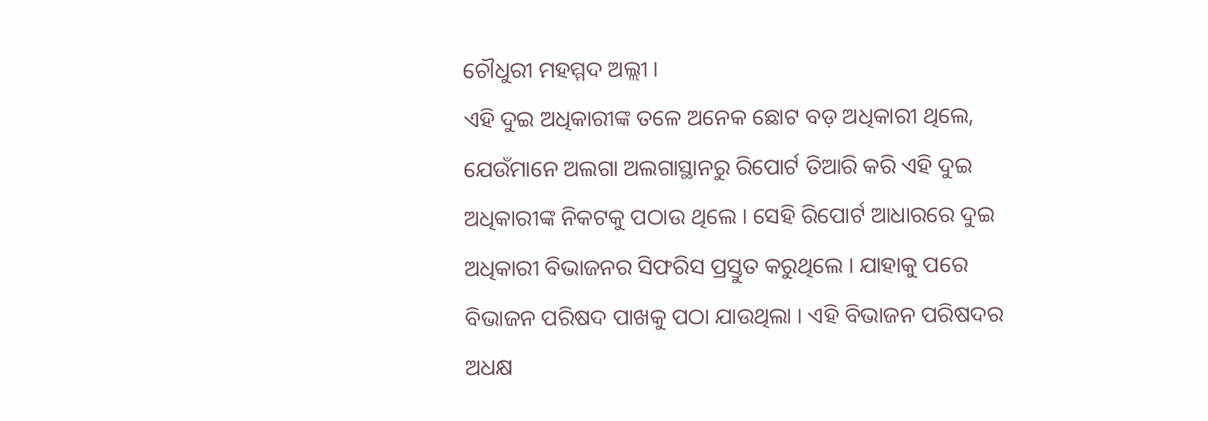ଚୌଧୁରୀ ମହମ୍ମଦ ଅଲ୍ଲୀ ।
ଏହି ଦୁଇ ଅଧିକାରୀଙ୍କ ତଳେ ଅନେକ ଛୋଟ ବଡ଼ ଅଧିକାରୀ ଥିଲେ, ଯେଉଁମାନେ ଅଲଗା ଅଲଗାସ୍ଥାନରୁ ରିପୋର୍ଟ ତିଆରି କରି ଏହି ଦୁଇ ଅଧିକାରୀଙ୍କ ନିକଟକୁ ପଠାଉ ଥିଲେ । ସେହି ରିପୋର୍ଟ ଆଧାରରେ ଦୁଇ ଅଧିକାରୀ ବିଭାଜନର ସିଫରିସ ପ୍ରସ୍ତୁତ କରୁଥିଲେ । ଯାହାକୁ ପରେ ବିଭାଜନ ପରିଷଦ ପାଖକୁ ପଠା ଯାଉଥିଲା । ଏହି ବିଭାଜନ ପରିଷଦର ଅଧକ୍ଷ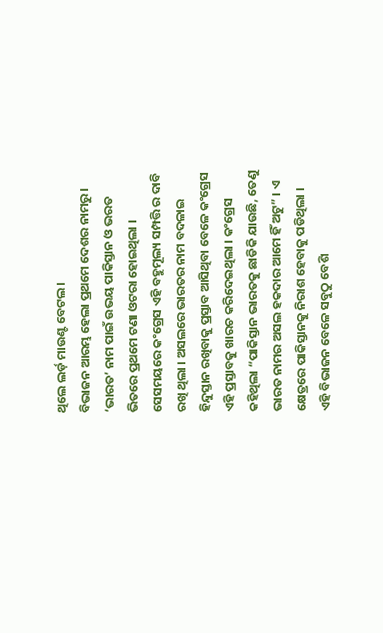ଥିଲେ ଲର୍ଡ଼ ମାଉଣ୍ଟ ବେଟଲ।
ବିଭାଜନ ଆରମ୍ଭ ହେଲା ପ୍ରଥମେ ଦେଶର ନାମରୁ । ‘ଭାରତ’ ନାମ ପାଇଁ ଉଭୟ ପାକିସ୍ତାନ ଓ ଭରତ ଭିତରେ ପ୍ରଥମେ ଟଣା ଓଟରା ହୋଇଥିଲା । ସେସମୟରେ କଂଗ୍ରେସ ଏହି ବହୁମୂଲ୍ୟ ସମ୍ପତ୍ତି ର ଦାବି ରଖି ଥିଲା । ଅସଲରେ ଭାରତର ନାମ ବଦଳାଇ ହିନ୍ଦୁସ୍ତାନ ରଖିବାକୁ ପ୍ରସ୍ତାବ ଆସିଥିବା ବେଳେ କଂଗ୍ରେସ ଏହି ପ୍ରସ୍ତାବକୁ ଖାରଚ କରିଦେଇଥିଲା । କଂଗ୍ରେସ କହିଥିଲା “ପାକିସ୍ତାନ ଭାରତକୁ ଛାଡିକି ଯାଉଛି, ତେଣୁ ଭାରତ ନାମର ଅସଲ ହକଦାର ଆମେ ହିଁ ଅଟୁ” । ଏ କ୍ଷେତ୍ରରେ ପାକିସ୍ତାନକୁ ନିରାଶ ହେବାକୁ ପଡିଥିଲା ।
ଏହି ବିଭାଜନ ବେଳେ ସବୁଠୁ ବେଶି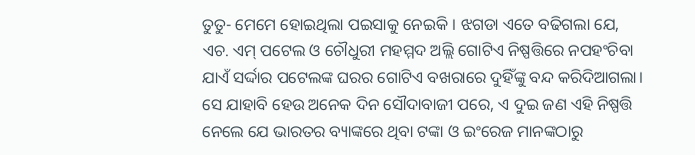ତୁତୁ- ମେମେ ହୋଇଥିଲା ପଇସାକୁ ନେଇକି । ଝଗଡା ଏତେ ବଢିଗଲା ଯେ, ଏଚ. ଏମ୍ ପଟେଲ ଓ ଚୌଧୁରୀ ମହମ୍ମଦ ଅଲ୍ଲି ଗୋଟିଏ ନିଷ୍ପତ୍ତିରେ ନପହଂଚିବା ଯାଏଁ ସର୍ଦ୍ଦାର ପଟେଲଙ୍କ ଘରର ଗୋଟିଏ ବଖରାରେ ଦୁହିଁଙ୍କୁ ବନ୍ଦ କରିଦିଆଗଲା।
ସେ ଯାହାବି ହେଉ ଅନେକ ଦିନ ସୌଦାବାଜୀ ପରେ, ଏ ଦୁଇ ଜଣ ଏହି ନିଷ୍ପତ୍ତି ନେଲେ ଯେ ଭାରତର ବ୍ୟାଙ୍କରେ ଥିବା ଟଙ୍କା ଓ ଇଂରେଜ ମାନଙ୍କଠାରୁ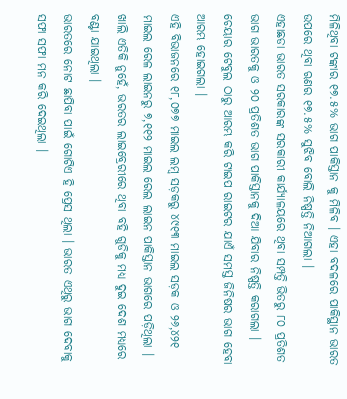ମିଳିଥିବା ଟଙ୍କାର ୧୭.୫% ଭାଗ ପାକିସ୍ତାନ କୁ ମିଳିବ । ଏହା ବଦଳରେ ପାକିସ୍ଥାନ ଭାରତ ଉପରେ ଥିବା ଋଣର ୧୭.୫% ସୁଝିବ ବୋଲି ନିଷ୍ପତ୍ତି ନିଆଗଲା ।
ଏହାଛଡା ଭାରତ ସରକାରଙ୍କ ସରକାରୀ କାର୍ଯ୍ୟାଳୟରେ ଥିବା ସମ୍ପତ୍ତି ଭିତରୁ ୮୦ ପ୍ରତିଶତ ଭାଗ ଭାରତକୁ ଓ ୨୦ ପ୍ରତିଶତ ଭାଗ ପାକିସ୍ତାନକୁ ଦିଆ ଯିବାର ନିଷ୍ପତ୍ତି କରାଗଲା । ଚେୟାର ଟେବୁଲ ଠାରୁ ଆରମ୍ଭ କରି ଟାଇପ ରାଇଟର ଯାଏଁ ସମସ୍ତ ଜିନିଷର ଭାଗ ହେବା ଆରମ୍ଭ ହୋଇଗଲା ।
ଏହି ବିଭାଜନରେ ୧୮,୦୭୭ ମାଇଲ ଲମ୍ବ ସଡ଼କରୁ ୪୯୧୩ ମାଇଲ ସଡ଼କ ଓ ୨୬,୪୨୧ ମାଇଲ ରେଳ ଲାଇନରୁ ୭,୧୧୨ ମାଇଲ ରେଲ ଲାଇନ ପାକିସ୍ତାନ ଭାଗରେ ପଡ଼ିଥିଲା ।
ଖାଲି ଏତିକି ନୁହେଁ, ଭରତର ଲାଇବ୍ରେରୀରେ ଥିବା ବହି ଗୁଡିକୁ ମଧ୍ୟ ଦୁଇ ଦେଶ ମଧ୍ୟରେ ବଣ୍ଟା ଯାଇଥିଲା ।
ଭାରତରେ ନୋଟ ଛାପିବା ପାଇଁ ଗୋଟିଏ ହି ପ୍ରେସ ଥିଲା । ଭାରତ ଏଥିରୁ ଭାଗ ଦେବାକୁ ସଫା ସଫା ମନ କରି ଦେଇଥିଲା ।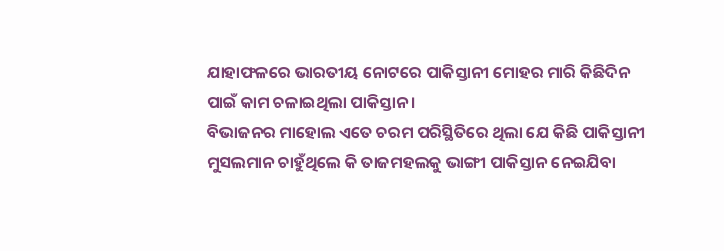ଯାହାଫଳରେ ଭାରତୀୟ ନୋଟରେ ପାକିସ୍ତାନୀ ମୋହର ମାରି କିଛିଦିନ ପାଇଁ କାମ ଚଳାଇଥିଲା ପାକିସ୍ତାନ ।
ବିଭାଜନର ମାହୋଲ ଏତେ ଚରମ ପରିସ୍ଥିତିରେ ଥିଲା ଯେ କିଛି ପାକିସ୍ତାନୀ ମୁସଲମାନ ଚାହୁଁଥିଲେ କି ତାଜମହଲକୁ ଭାଙ୍ଗୀ ପାକିସ୍ତାନ ନେଇଯିବା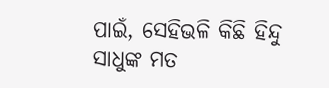ପାଇଁ, ସେହିଭଳି କିଛି ହିନ୍ଦୁ ସାଧୁଙ୍କ ମତ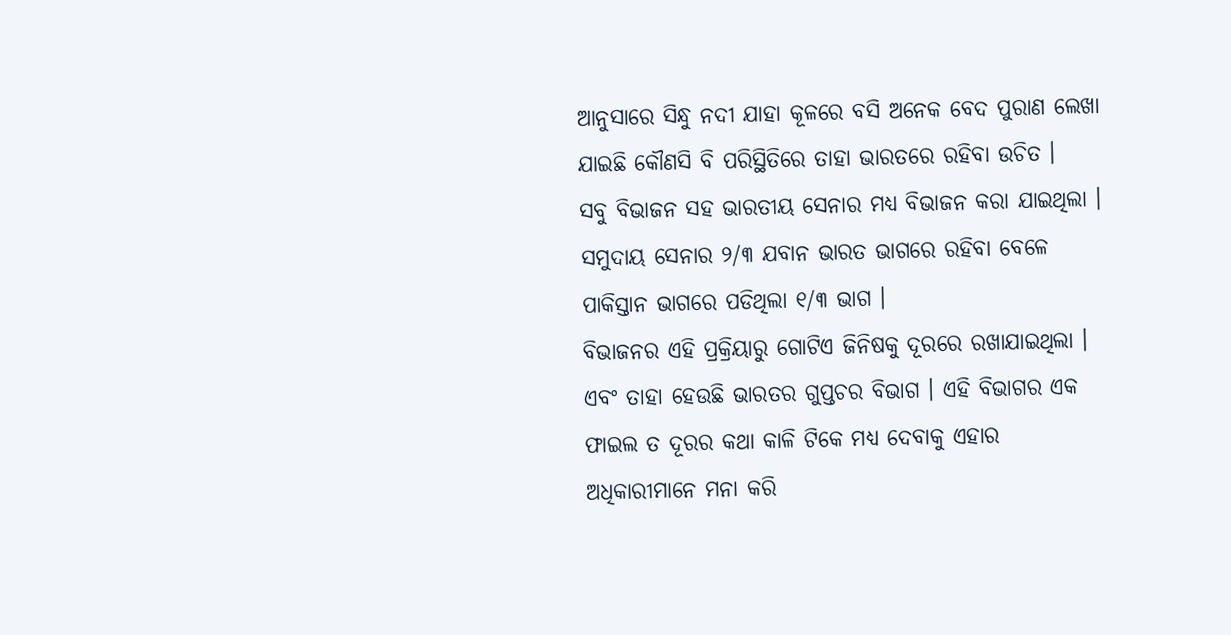ଆନୁସାରେ ସିନ୍ଧୁ ନଦୀ ଯାହା କୂଳରେ ବସି ଅନେକ ବେଦ ପୁରାଣ ଲେଖା ଯାଇଛି କୌଣସି ବି ପରିସ୍ଥିତିରେ ତାହା ଭାରତରେ ରହିବା ଉଚିତ ।
ସବୁ ବିଭାଜନ ସହ ଭାରତୀୟ ସେନାର ମଧ୍ୟ ବିଭାଜନ କରା ଯାଇଥିଲା । ସମୁଦାୟ ସେନାର ୨/୩ ଯବାନ ଭାରତ ଭାଗରେ ରହିବା ବେଳେ ପାକିସ୍ତାନ ଭାଗରେ ପଡିଥିଲା ୧/୩ ଭାଗ ।
ବିଭାଜନର ଏହି ପ୍ରକ୍ରିୟାରୁ ଗୋଟିଏ ଜିନିଷକୁ ଦୂରରେ ରଖାଯାଇଥିଲା । ଏବଂ ତାହା ହେଉଛି ଭାରତର ଗୁପ୍ତଚର ବିଭାଗ । ଏହି ବିଭାଗର ଏକ ଫାଇଲ ତ ଦୂରର କଥା କାଳି ଟିକେ ମଧ୍ୟ ଦେବାକୁ ଏହାର ଅଧିକାରୀମାନେ ମନା କରି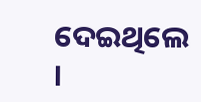ଦେଇଥିଲେ ।